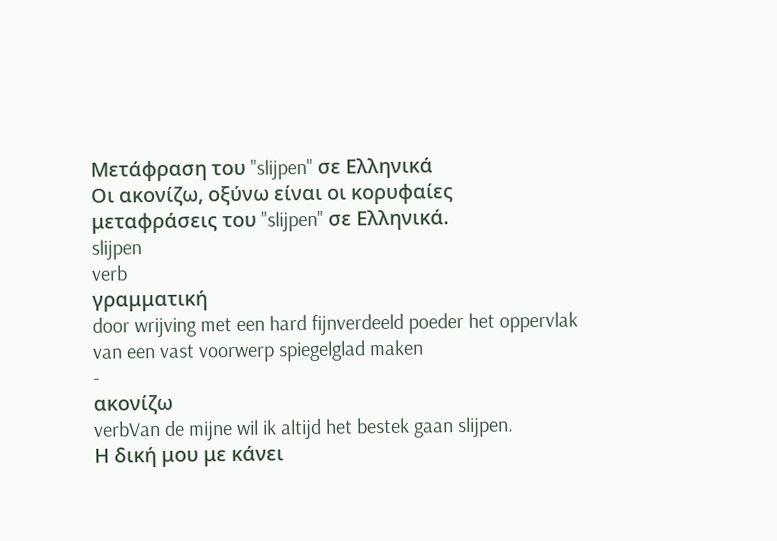Μετάφραση του "slijpen" σε Ελληνικά
Οι ακονίζω, οξύνω είναι οι κορυφαίες μεταφράσεις του "slijpen" σε Ελληνικά.
slijpen
verb
γραμματική
door wrijving met een hard fijnverdeeld poeder het oppervlak van een vast voorwerp spiegelglad maken
-
ακονίζω
verbVan de mijne wil ik altijd het bestek gaan slijpen.
Η δική μου με κάνει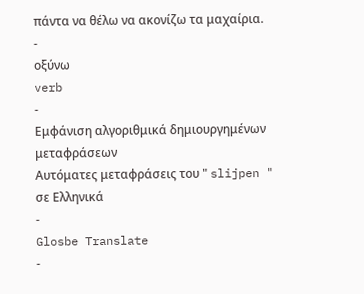πάντα να θέλω να ακονίζω τα μαχαίρια.
-
οξύνω
verb
-
Εμφάνιση αλγοριθμικά δημιουργημένων μεταφράσεων
Αυτόματες μεταφράσεις του " slijpen " σε Ελληνικά
-
Glosbe Translate
-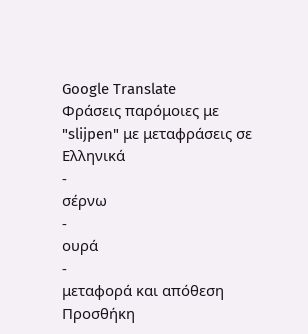Google Translate
Φράσεις παρόμοιες με "slijpen" με μεταφράσεις σε Ελληνικά
-
σέρνω
-
ουρά
-
μεταφορά και απόθεση
Προσθήκη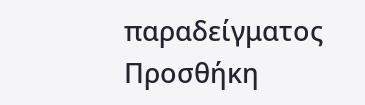παραδείγματος
Προσθήκη